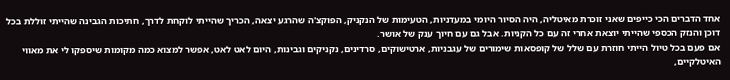אחד הדברים הכי כייפים שאני זוכרת מאיטליה, היה הסיור היומי במעדניות, הטעימות של הנקניק, הפוקצ'ה שהרגע יצאה, הכריך שהייתי לוקחת לדרך, חתיכות הגבינה שהייתי זוללת בכל דוכן והנזק הכספי שהייתי יוצאת אחרי זה עם כל הקניות. אבל גם עם חיוך ענק של אושר.
אם פעם בכל טיול הייתי חוזרת עם שלל של קופסאות שימורים של עגבניות, ארטישוקים, סרדינים, נקניקים וגבינות, היום לאט לאט, אפשר למצוא כמה מקומות שיספקו לי את מאווי האיטלקיים,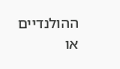ההולנדיים או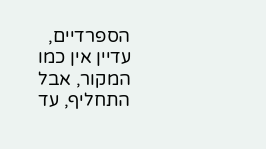הספרדיים, עדיין אין כמו המקור, אבל התחליף, עד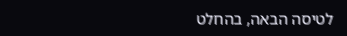לטיסה הבאה, בהחלט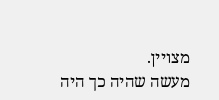מצויין.
מעשה שהיה כך היה